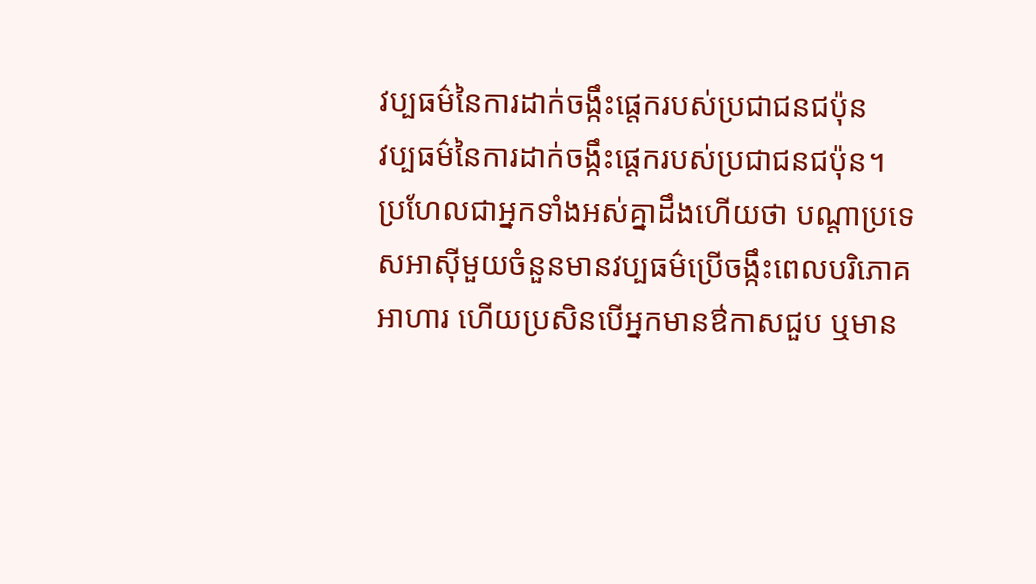វប្បធម៌នៃការដាក់ចង្កឹះផ្តេករបស់ប្រជាជនជប៉ុន
វប្បធម៌នៃការដាក់ចង្កឹះផ្តេករបស់ប្រជាជនជប៉ុន។
ប្រហែលជាអ្នកទាំងអស់គ្នាដឹងហើយថា បណ្តាប្រទេសអាសុីមួយចំនួនមានវប្បធម៌ប្រើចង្កឹះពេលបរិភោគអាហារ ហើយប្រសិនបើអ្នកមានឳកាសជួប ឬមាន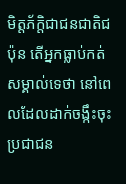មិត្តភ័ក្តិជាជនជាតិជប៉ុន តើអ្នកធ្លាប់កត់សម្គាល់ទេថា នៅពេលដែលដាក់ចង្កឹះចុះ ប្រជាជន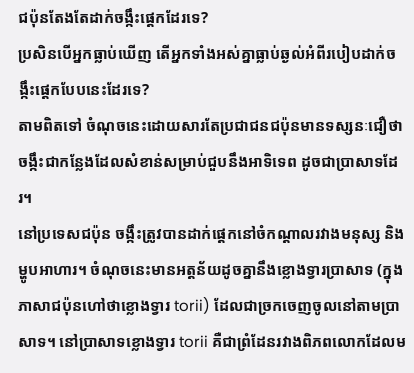ជប៉ុនតែងតែដាក់ចង្កឹះផ្តេកដែរទេ?
ប្រសិនបើអ្នកធ្លាប់ឃើញ តើអ្នកទាំងអស់គ្នាធ្លាប់ឆ្ងល់អំពីរបៀបដាក់ចង្កឹះផ្តេកបែបនេះដែរទេ?
តាមពិតទៅ ចំណុចនេះដោយសារតែប្រជាជនជប៉ុនមានទស្សនៈជឿថា ចង្កឹះជាកន្លែងដែលសំខាន់សម្រាប់ជួបនឹងអាទិទេព ដូចជាប្រាសាទដែរ។
នៅប្រទេសជប៉ុន ចង្កឹះត្រូវបានដាក់ផ្ដេកនៅចំកណ្តាលរវាងមនុស្ស និងម្ហូបអាហារ។ ចំណុចនេះមានអត្តន័យដូចគ្នានឹងខ្លោងទ្វារប្រាសាទ (ក្នុងភាសាជប៉ុនហៅថាខ្លោងទ្វារ torii) ដែលជាច្រកចេញចូលនៅតាមប្រាសាទ។ នៅប្រាសាទខ្លោងទ្វារ torii គឺជាព្រំដែនរវាងពិភពលោកដែលម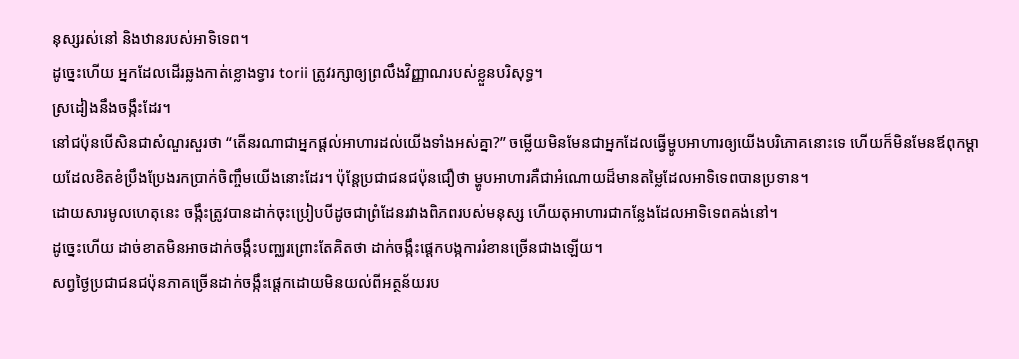នុស្សរស់នៅ និងឋានរបស់អាទិទេព។
ដូច្នេះហើយ អ្នកដែលដើរឆ្លងកាត់ខ្លោងទ្វារ torii ត្រូវរក្សាឲ្យព្រលឹងវិញ្ញាណរបស់ខ្លួនបរិសុទ្ធ។
ស្រដៀងនឹងចង្កឹះដែរ។
នៅជប៉ុនបើសិនជាសំណួរសួរថា “តើនរណាជាអ្នកផ្តល់អាហារដល់យើងទាំងអស់គ្នា?” ចម្លើយមិនមែនជាអ្នកដែលធ្វើម្ហូបអាហារឲ្យយើងបរិភោគនោះទេ ហើយក៏មិនមែនឪពុកម្តាយដែលខិតខំប្រឹងប្រែងរកប្រាក់ចិញ្ចឹមយើងនោះដែរ។ ប៉ុន្តែប្រជាជនជប៉ុនជឿថា ម្ហូបអាហារគឺជាអំណោយដ៏មានតម្លៃដែលអាទិទេពបានប្រទាន។
ដោយសារមូលហេតុនេះ ចង្កឹះត្រូវបានដាក់ចុះប្រៀបបីដូចជាព្រំដែនរវាងពិភពរបស់មនុស្ស ហើយតុអាហារជាកន្លែងដែលអាទិទេពគង់នៅ។
ដូច្នេះហើយ ដាច់ខាតមិនអាចដាក់ចង្កឹះបញ្ឈរព្រោះតែគិតថា ដាក់ចង្កឹះផ្តេកបង្កការរំខានច្រើនជាងឡើយ។
សព្វថ្ងៃប្រជាជនជប៉ុនភាគច្រើនដាក់ចង្កឹះផ្តេកដោយមិនយល់ពីអត្ថន័យរប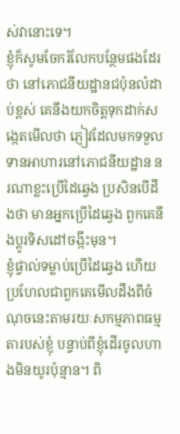ស់វានោះទេ។
ខ្ញុំក៏សូមចែករំលែកបន្ថែមផងដែរថា នៅភោជនីយដ្ឋានជប៉ុនលំដាប់ខ្ពស់ គេនឹងយកចិត្តទុកដាក់សង្កេតមើលថា ភ្ញៀវដែលមកទទួលទានអាហារនៅភោជនីយដ្ឋាន នរណាខ្លះប្រើដៃឆ្វេង ប្រសិនបើដឹងថា មានអ្នកប្រើដៃឆ្វេង ពួកគេនឹងប្តូរទិសដៅចង្កឹះមុន។
ខ្ញុំផ្ទាល់ទម្លាប់ប្រើដៃឆ្វេង ហើយប្រហែលជាពួកគេមើលដឹងពីចំណុចនេះតាមរយៈសកម្មភាពធម្មតារបស់ខ្ញុំ បន្ទាប់ពីខ្ញុំដើរចូលហាងមិនយូរប៉ុន្មាន។ ពិ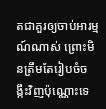តជាគួរឲ្យចាប់អារម្មណ៍ណាស់ ព្រោះមិនត្រឹមតែរៀបចំចង្កឹះវិញប៉ុណ្ណោះទេ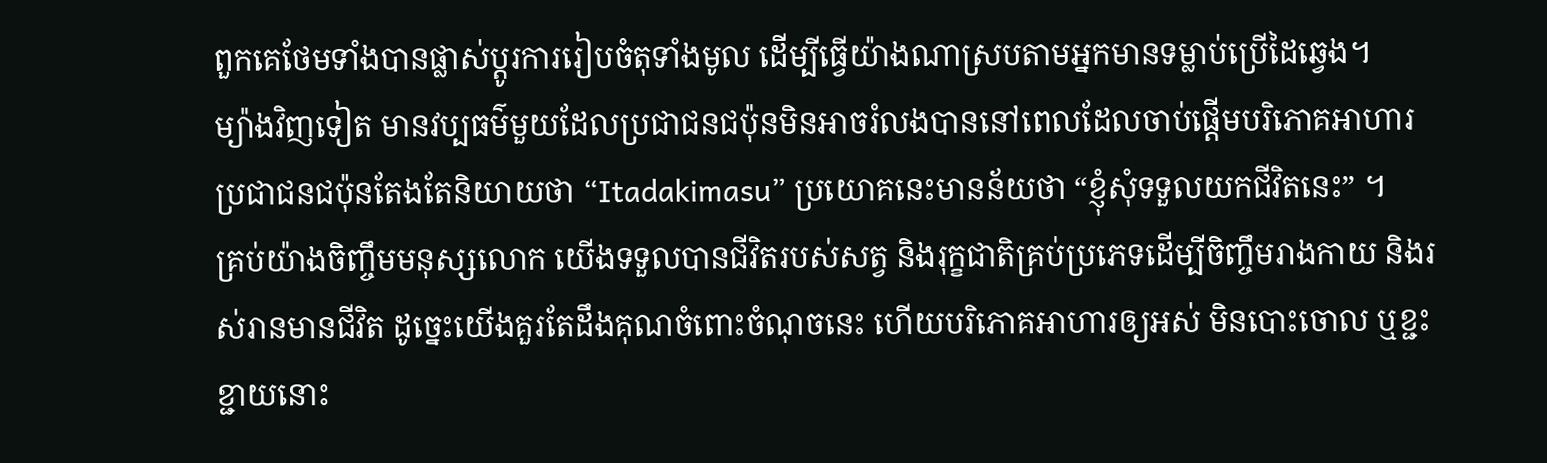ពួកគេថែមទាំងបានផ្លាស់ប្តូរការរៀបចំតុទាំងមូល ដើម្បីធ្វើយ៉ាងណាស្របតាមអ្នកមានទម្លាប់ប្រើដៃឆ្វេង។
ម្យ៉ាងវិញទៀត មានវប្បធម៌មួយដែលប្រជាជនជប៉ុនមិនអាចរំលងបាននៅពេលដែលចាប់ផ្តើមបរិភោគអាហារ ប្រជាជនជប៉ុនតែងតែនិយាយថា “Itadakimasu” ប្រយោគនេះមានន័យថា “ខ្ញុំសុំទទួលយកជីវិតនេះ” ។
គ្រប់យ៉ាងចិញ្ចឹមមនុស្សលោក យើងទទួលបានជីវិតរបស់សត្វ និងរុក្ខជាតិគ្រប់ប្រភេទដើម្បីចិញ្ចឹមរាងកាយ និងរស់រានមានជីវិត ដូច្នេះយើងគួរតែដឹងគុណចំពោះចំណុចនេះ ហើយបរិភោគអាហារឲ្យអស់ មិនបោះចោល ឬខ្ជះខ្ជាយនោះ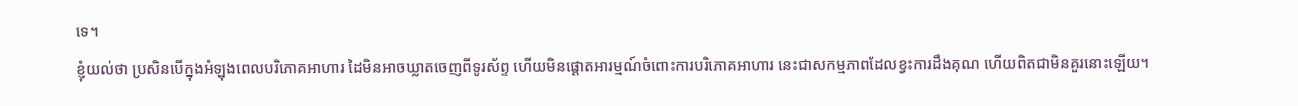ទេ។
ខ្ញុំយល់ថា ប្រសិនបើក្នុងអំឡុងពេលបរិភោគអាហារ ដៃមិនអាចឃ្លាតចេញពីទូរស័ព្ទ ហើយមិនផ្តោតអារម្មណ៍ចំពោះការបរិភោគអាហារ នេះជាសកម្មភាពដែលខ្វះការដឹងគុណ ហើយពិតជាមិនគួរនោះឡើយ។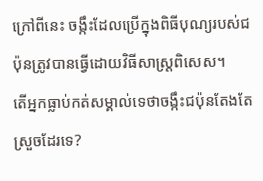ក្រៅពីនេះ ចង្កឹះដែលប្រើក្នុងពិធីបុណ្យរបស់ជប៉ុនត្រូវបានធ្វើដោយវិធីសាស្រ្តពិសេស។
តើអ្នកធ្លាប់កត់សម្គាល់ទេថាចង្កឹះជប៉ុនតែងតែស្រួចដែរទេ?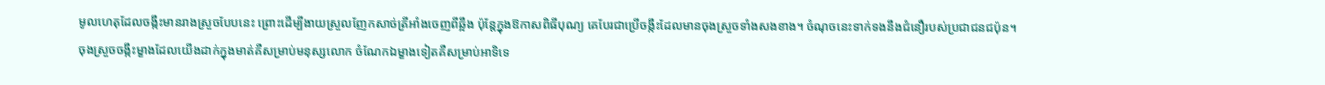មូលហេតុដែលចង្កឹះមានរាងស្រួចបែបនេះ ព្រោះដើម្បីងាយស្រួលញែកសាច់ត្រីអាំងចេញពីឆ្អឹង ប៉ុន្តែក្នុងឱកាសពិធីបុណ្យ គេបែរជាប្រើចង្កឹះដែលមានចុងស្រួចទាំងសងខាង។ ចំណុចនេះទាក់ទងនឹងជំនឿរបស់ប្រជាជនជប៉ុន។
ចុងស្រួចចង្កឹះម្ខាងដែលយើងដាក់ក្នុងមាត់គឺសម្រាប់មនុស្សលោក ចំណែកឯម្ខាងទៀតគឺសម្រាប់អាទិទេ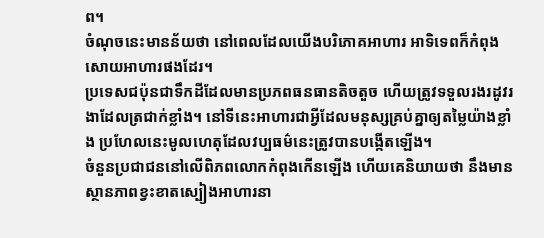ព។
ចំណុចនេះមានន័យថា នៅពេលដែលយើងបរិភោគអាហារ អាទិទេពក៏កំពុងសោយអាហារផងដែរ។
ប្រទេសជប៉ុនជាទឹកដីដែលមានប្រភពធនធានតិចតួច ហើយត្រូវទទួលរងរដូវរងាដែលត្រជាក់ខ្លាំង។ នៅទីនេះអាហារជាអ្វីដែលមនុស្សគ្រប់គ្នាឲ្យតម្លៃយ៉ាងខ្លាំង ប្រហែលនេះមូលហេតុដែលវប្បធម៌នេះត្រូវបានបង្កើតឡើង។
ចំនួនប្រជាជននៅលើពិភពលោកកំពុងកើនឡើង ហើយគេនិយាយថា នឹងមានស្ថានភាពខ្វះខាតស្បៀងអាហារនា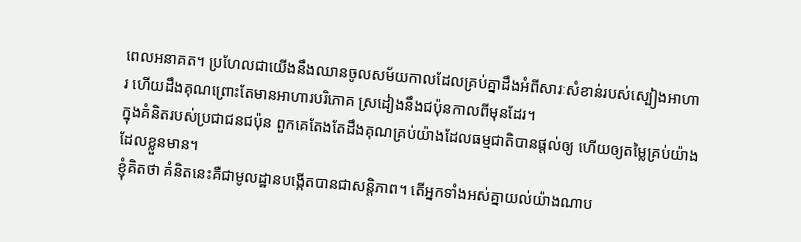ពេលអនាគត។ ប្រហែលជាយើងនឹងឈានចូលសម័យកាលដែលគ្រប់គ្នាដឹងអំពីសារៈសំខាន់របស់ស្បៀងអាហារ ហើយដឹងគុណព្រោះតែមានអាហារបរិភោគ ស្រដៀងនឹងជប៉ុនកាលពីមុនដែរ។
ក្នុងគំនិតរបស់ប្រជាជនជប៉ុន ពួកគេតែងតែដឹងគុណគ្រប់យ៉ាងដែលធម្មជាតិបានផ្តល់ឲ្យ ហើយឲ្យតម្លៃគ្រប់យ៉ាងដែលខ្លួនមាន។
ខ្ញុំគិតថា គំនិតនេះគឺជាមូលដ្ឋានបង្កើតបានជាសន្តិភាព។ តើអ្នកទាំងអស់គ្នាយល់យ៉ាងណាប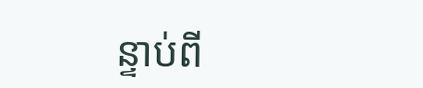ន្ទាប់ពី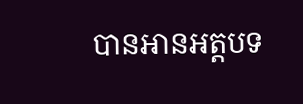បានអានអត្តបទ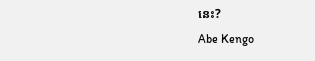នេះ?
Abe Kengo